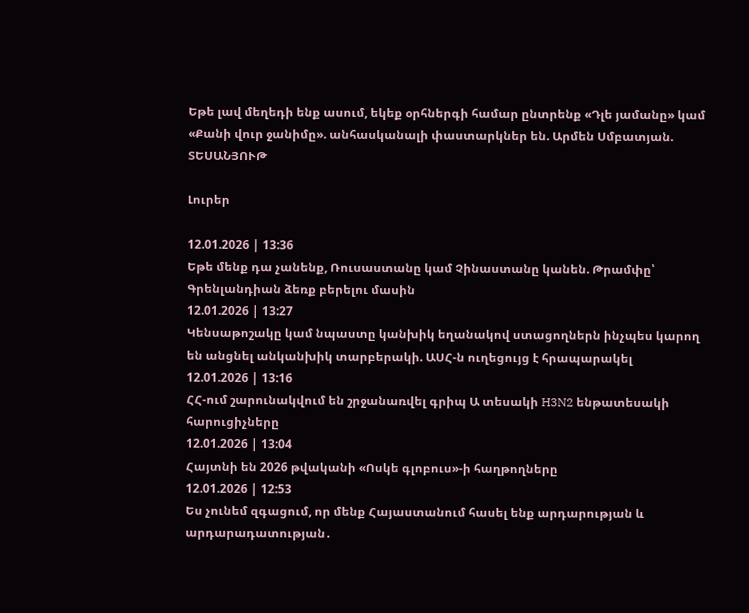Եթե լավ մեղեդի ենք ասում, եկեք օրհներգի համար ընտրենք «Դլե յամանը» կամ «Քանի վուր ջանիմը». անհասկանալի փաստարկներ են. Արմեն Սմբատյան. ՏԵՍԱՆՅՈՒԹ

Լուրեր

12.01.2026 | 13:36
Եթե մենք դա չանենք, Ռուսաստանը կամ Չինաստանը կանեն. Թրամփը՝ Գրենլանդիան ձեռք բերելու մասին
12.01.2026 | 13:27
Կենսաթոշակը կամ նպաստը կանխիկ եղանակով ստացողներն ինչպես կարող են անցնել անկանխիկ տարբերակի. ԱՍՀ-ն ուղեցույց է հրապարակել
12.01.2026 | 13:16
ՀՀ-ում շարունակվում են շրջանառվել գրիպ Ա տեսակի H3N2 ենթատեսակի հարուցիչները
12.01.2026 | 13:04
Հայտնի են 2026 թվականի «Ոսկե գլոբուս»-ի հաղթողները
12.01.2026 | 12:53
Ես չունեմ զգացում, որ մենք Հայաստանում հասել ենք արդարության և արդարադատության․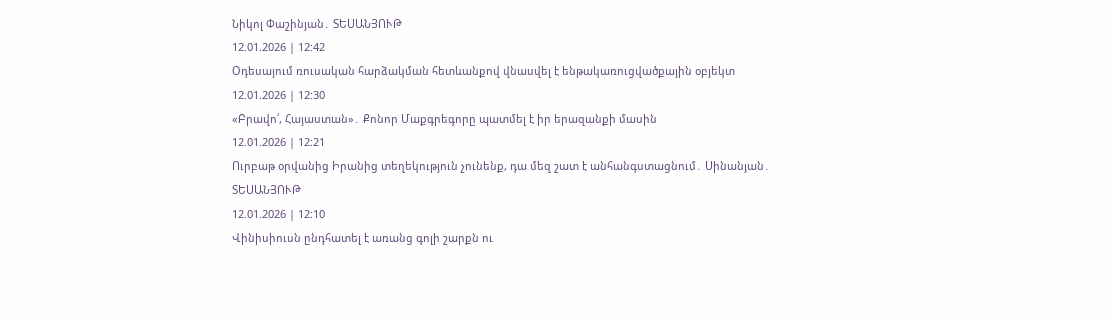Նիկոլ Փաշինյան․ ՏԵՍԱՆՅՈՒԹ
12.01.2026 | 12:42
Օդեսայում ռուսական հարձակման հետևանքով վնասվել է ենթակառուցվածքային օբյեկտ
12.01.2026 | 12:30
«Բրավո՛, Հայաստան»․ Քոնոր Մաքգրեգորը պատմել է իր երազանքի մասին
12.01.2026 | 12:21
Ուրբաթ օրվանից Իրանից տեղեկություն չունենք, դա մեզ շատ է անհանգստացնում․ Սինանյան․ ՏԵՍԱՆՅՈՒԹ
12.01.2026 | 12:10
Վինիսիուսն ընդհատել է առանց գոլի շարքն ու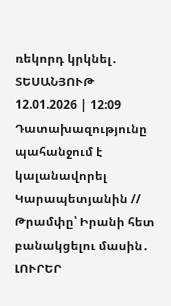ռեկորդ կրկնել․ ՏԵՍԱՆՅՈՒԹ
12.01.2026 | 12:09
Դատախազությունը պահանջում է կալանավորել Կարապետյանին // Թրամփը՝ Իրանի հետ բանակցելու մասին․ ԼՈՒՐԵՐ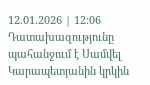12.01.2026 | 12:06
Դատախազությունը պահանջում է Սամվել Կարապետյանին կրկին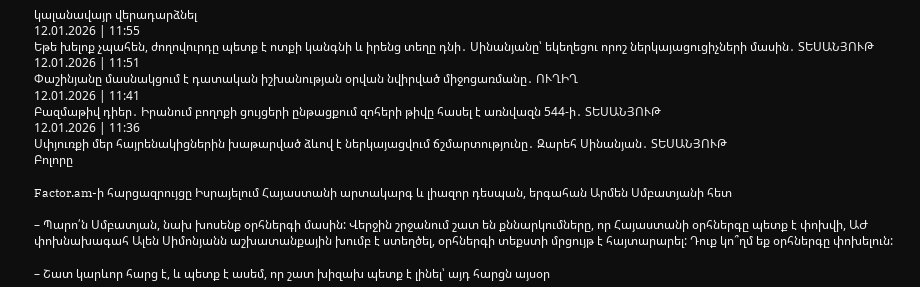կալանավայր վերադարձնել
12.01.2026 | 11:55
Եթե խելոք չպահեն, ժողովուրդը պետք է ոտքի կանգնի և իրենց տեղը դնի․ Սինանյանը՝ եկեղեցու որոշ ներկայացուցիչների մասին․ ՏԵՍԱՆՅՈՒԹ
12.01.2026 | 11:51
Փաշինյանը մասնակցում է դատական իշխանության օրվան նվիրված միջոցառմանը․ ՈՒՂԻՂ
12.01.2026 | 11:41
Բազմաթիվ դիեր․ Իրանում բողոքի ցույցերի ընթացքում զոհերի թիվը հասել է առնվազն 544-ի․ ՏԵՍԱՆՅՈՒԹ
12.01.2026 | 11:36
Սփյուռքի մեր հայրենակիցներին խաթարված ձևով է ներկայացվում ճշմարտությունը․ Զարեհ Սինանյան․ ՏԵՍԱՆՅՈՒԹ
Բոլորը

Factor.am-ի հարցազրույցը Իսրայելում Հայաստանի արտակարգ և լիազոր դեսպան, երգահան Արմեն Սմբատյանի հետ

– Պարո՛ն Սմբատյան, նախ խոսենք օրհներգի մասին: Վերջին շրջանում շատ են քննարկումները, որ Հայաստանի օրհներգը պետք է փոխվի, ԱԺ փոխնախագահ Ալեն Սիմոնյանն աշխատանքային խումբ է ստեղծել, օրհներգի տեքստի մրցույթ է հայտարարել: Դուք կո՞ղմ եք օրհներգը փոխելուն:

– Շատ կարևոր հարց է, և պետք է ասեմ, որ շատ խիզախ պետք է լինել՝ այդ հարցն այսօր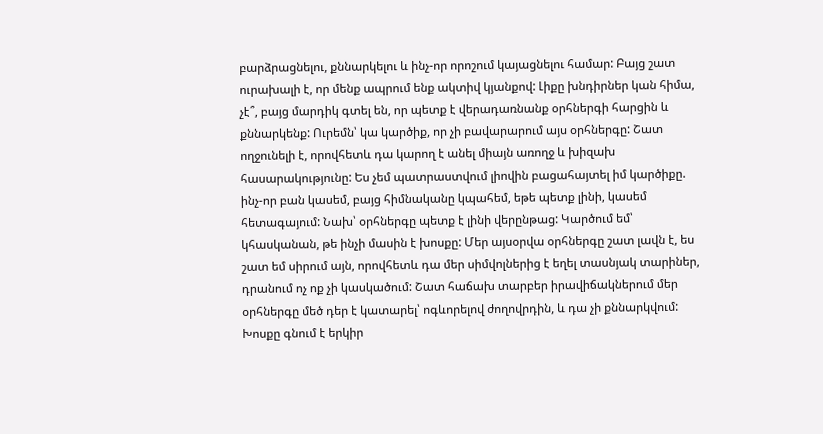բարձրացնելու, քննարկելու և ինչ-որ որոշում կայացնելու համար: Բայց շատ ուրախալի է, որ մենք ապրում ենք ակտիվ կյանքով: Լիքը խնդիրներ կան հիմա, չէ՞, բայց մարդիկ գտել են, որ պետք է վերադառնանք օրհներգի հարցին և քննարկենք: Ուրեմն՝ կա կարծիք, որ չի բավարարում այս օրհներգը: Շատ ողջունելի է, որովհետև դա կարող է անել միայն առողջ և խիզախ հասարակությունը: Ես չեմ պատրաստվում լիովին բացահայտել իմ կարծիքը. ինչ-որ բան կասեմ, բայց հիմնականը կպահեմ, եթե պետք լինի, կասեմ հետագայում: Նախ՝ օրհներգը պետք է լինի վերընթաց: Կարծում եմ՝ կհասկանան, թե ինչի մասին է խոսքը: Մեր այսօրվա օրհներգը շատ լավն է, ես շատ եմ սիրում այն, որովհետև դա մեր սիմվոլներից է եղել տասնյակ տարիներ, դրանում ոչ ոք չի կասկածում: Շատ հաճախ տարբեր իրավիճակներում մեր օրհներգը մեծ դեր է կատարել՝ ոգևորելով ժողովրդին, և դա չի քննարկվում: Խոսքը գնում է երկիր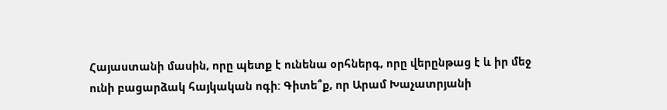Հայաստանի մասին, որը պետք է ունենա օրհներգ, որը վերընթաց է և իր մեջ ունի բացարձակ հայկական ոգի: Գիտե՞ք, որ Արամ Խաչատրյանի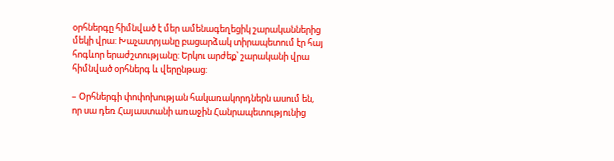օրհներգը հիմնված է մեր ամենագեղեցիկ շարականներից մեկի վրա: Խաչատրյանը բացարձակ տիրապետում էր հայ հոգևոր երաժշտությանը: Երկու արժեք՝ շարականի վրա հիմնված օրհներգ և վերընթաց:

– Օրհներգի փոփոխության հակառակորդներն ասում են, որ սա դեռ Հայաստանի առաջին Հանրապետությունից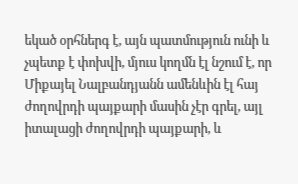եկած օրհներգ է, այն պատմություն ունի և չպետք է փոխվի, մյուս կողմն էլ նշում է, որ Միքայել Նալբանդյանն ամենևին էլ հայ ժողովրդի պայքարի մասին չէր գրել, այլ իտալացի ժողովրդի պայքարի, և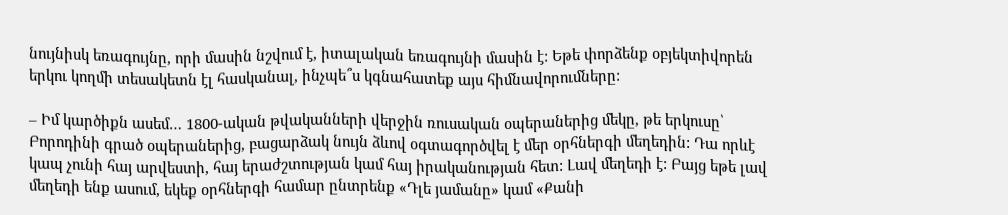նույնիսկ եռագույնը, որի մասին նշվում է, իտալական եռագույնի մասին է: Եթե փորձենք օբյեկտիվորեն երկու կողմի տեսակետն էլ հասկանալ, ինչպե՞ս կգնահատեք այս հիմնավորումները:

– Իմ կարծիքն ասեմ… 1800-ական թվականների վերջին ռուսական օպերաներից մեկը, թե երկուսը՝ Բորոդինի գրած օպերաներից, բացարձակ նույն ձևով օգտագործվել է մեր օրհներգի մեղեդին: Դա որևէ կապ չունի հայ արվեստի, հայ երաժշտության կամ հայ իրականության հետ: Լավ մեղեդի է: Բայց եթե լավ մեղեդի ենք ասում, եկեք օրհներգի համար ընտրենք «Դլե յամանը» կամ «Քանի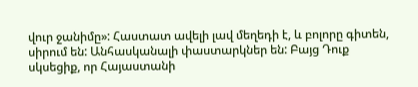վուր ջանիմը»: Հաստատ ավելի լավ մեղեդի է, և բոլորը գիտեն, սիրում են: Անհասկանալի փաստարկներ են: Բայց Դուք սկսեցիք, որ Հայաստանի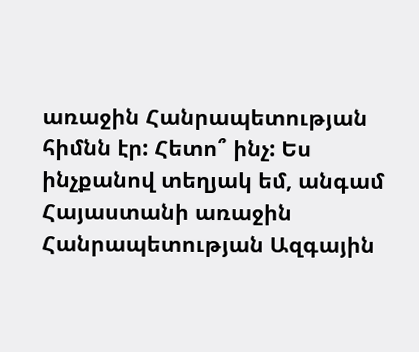առաջին Հանրապետության հիմնն էր: Հետո՞ ինչ: Ես ինչքանով տեղյակ եմ, անգամ Հայաստանի առաջին Հանրապետության Ազգային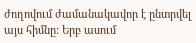ժողովում ժամանակավոր է ընտրվել այս հիմնը: Երբ ասում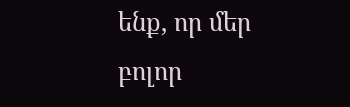ենք, որ մեր բոլոր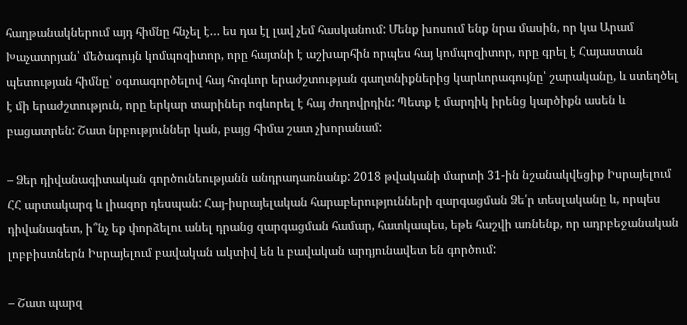հաղթանակներում այդ հիմնը հնչել է… ես դա էլ լավ չեմ հասկանում: Մենք խոսում ենք նրա մասին, որ կա Արամ Խաչատրյան՝ մեծագույն կոմպոզիտոր, որը հայտնի է աշխարհին որպես հայ կոմպոզիտոր, որը գրել է Հայաստան պետության հիմնը՝ օգտագործելով հայ հոգևոր երաժշտության գաղտնիքներից կարևորագույնը՝ շարականը, և ստեղծել է մի երաժշտություն, որը երկար տարիներ ոգևորել է հայ ժողովրդին: Պետք է մարդիկ իրենց կարծիքն ասեն և բացատրեն: Շատ նրբություններ կան, բայց հիմա շատ չխորանամ:

– Ձեր դիվանագիտական գործունեությանն անդրադառնանք: 2018 թվականի մարտի 31-ին նշանակվեցիք Իսրայելում ՀՀ արտակարգ և լիազոր դեսպան: Հայ-իսրայելական հարաբերությունների զարգացման Ձե՛ր տեսլականը և, որպես դիվանագետ, ի՞նչ եք փորձելու անել դրանց զարգացման համար, հատկապես, եթե հաշվի առնենք, որ ադրբեջանական լոբբիստներն Իսրայելում բավական ակտիվ են և բավական արդյունավետ են գործում:

– Շատ պարզ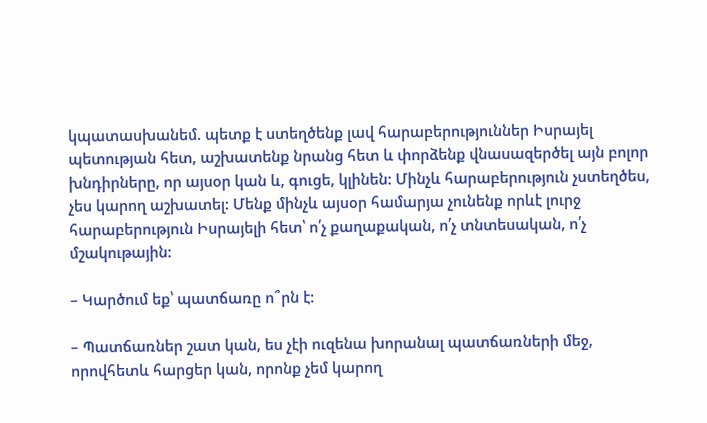կպատասխանեմ. պետք է ստեղծենք լավ հարաբերություններ Իսրայել պետության հետ, աշխատենք նրանց հետ և փորձենք վնասազերծել այն բոլոր խնդիրները, որ այսօր կան և, գուցե, կլինեն: Մինչև հարաբերություն չստեղծես, չես կարող աշխատել: Մենք մինչև այսօր համարյա չունենք որևէ լուրջ հարաբերություն Իսրայելի հետ՝ ո՛չ քաղաքական, ո՛չ տնտեսական, ո՛չ մշակութային:

– Կարծում եք՝ պատճառը ո՞րն է:

– Պատճառներ շատ կան, ես չէի ուզենա խորանալ պատճառների մեջ, որովհետև հարցեր կան, որոնք չեմ կարող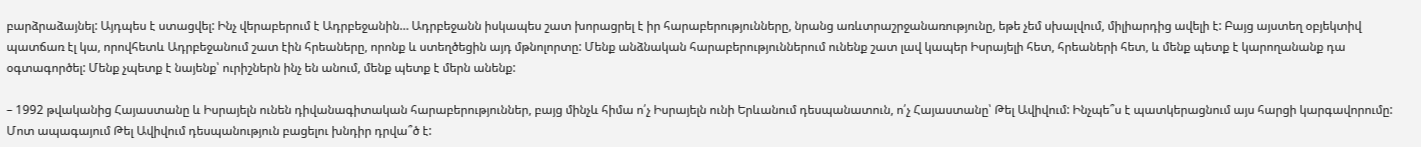բարձրաձայնել: Այդպես է ստացվել: Ինչ վերաբերում է Ադրբեջանին… Ադրբեջանն իսկապես շատ խորացրել է իր հարաբերությունները, նրանց առևտրաշրջանառությունը, եթե չեմ սխալվում, միլիարդից ավելի է: Բայց այստեղ օբյեկտիվ պատճառ էլ կա, որովհետև Ադրբեջանում շատ էին հրեաները, որոնք և ստեղծեցին այդ մթնոլորտը: Մենք անձնական հարաբերություններում ունենք շատ լավ կապեր Իսրայելի հետ, հրեաների հետ, և մենք պետք է կարողանանք դա օգտագործել: Մենք չպետք է նայենք՝ ուրիշներն ինչ են անում, մենք պետք է մերն անենք:

– 1992 թվականից Հայաստանը և Իսրայելն ունեն դիվանագիտական հարաբերություններ, բայց մինչև հիմա ո՛չ Իսրայելն ունի Երևանում դեսպանատուն, ո՛չ Հայաստանը՝ Թել Ավիվում: Ինչպե՞ս է պատկերացնում այս հարցի կարգավորումը: Մոտ ապագայում Թել Ավիվում դեսպանություն բացելու խնդիր դրվա՞ծ է: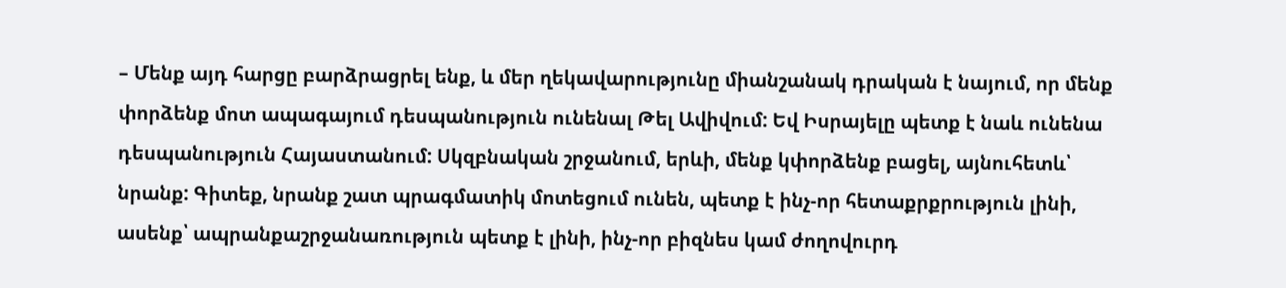– Մենք այդ հարցը բարձրացրել ենք, և մեր ղեկավարությունը միանշանակ դրական է նայում, որ մենք փորձենք մոտ ապագայում դեսպանություն ունենալ Թել Ավիվում: Եվ Իսրայելը պետք է նաև ունենա դեսպանություն Հայաստանում: Սկզբնական շրջանում, երևի, մենք կփորձենք բացել, այնուհետև՝ նրանք: Գիտեք, նրանք շատ պրագմատիկ մոտեցում ունեն, պետք է ինչ-որ հետաքրքրություն լինի, ասենք՝ ապրանքաշրջանառություն պետք է լինի, ինչ-որ բիզնես կամ ժողովուրդ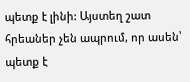պետք է լինի: Այստեղ շատ հրեաներ չեն ապրում, որ ասեն՝ պետք է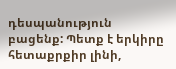դեսպանություն բացենք: Պետք է երկիրը հետաքրքիր լինի,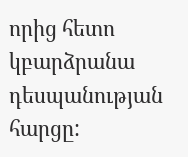որից հետո կբարձրանա դեսպանության հարցը: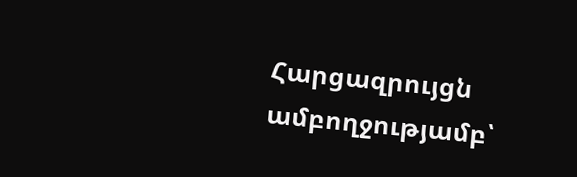Հարցազրույցն ամբողջությամբ՝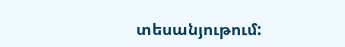տեսանյութում: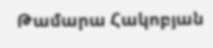Թամարա Հակոբյան